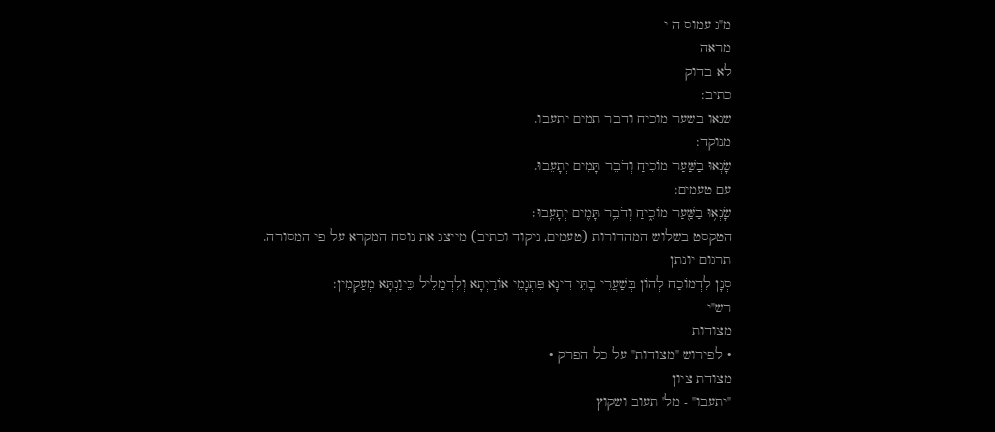מ"ג עמוס ה י
מראה
לא בדוק
כתיב:
שנאו בשער מוכיח ודבר תמים יתעבו.
מנוקד:
שָׂנְאוּ בַשַּׁעַר מוֹכִיחַ וְדֹבֵר תָּמִים יְתָעֵבוּ.
עם טעמים:
שָׂנְא֥וּ בַשַּׁ֖עַר מוֹכִ֑יחַ וְדֹבֵ֥ר תָּמִ֖ים יְתָעֵֽבוּ׃
הטקסט בשלוש המהדורות (טעמים, ניקוד וכתיב) מייצג את נוסח המקרא על פי המסורה.
תרגום יונתן
סְנָן לִדְמוֹכַח לְהוֹן בְּשַׁעֲרֵי בָתֵּי דִינָא פִּתְגָמֵי אוֹרַיְתָא וְלִדְמַלֵיל כֵּיוַנְתָּא מְעַקְמִין:
רש"י
מצודות
• לפירוש "מצודות" על כל הפרק •
מצודת ציון
"יתעבו" - מל' תעוב ושקוץ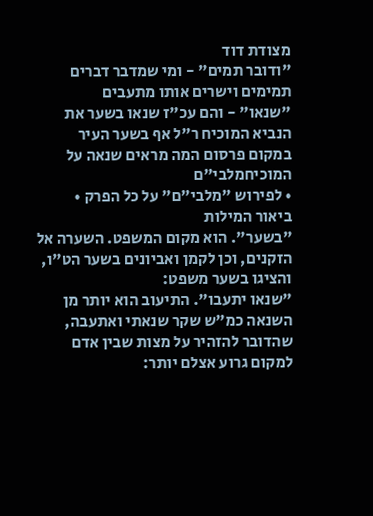מצודת דוד
"ודובר תמים" - ומי שמדבר דברים תמימים וישרים אותו מתעבים
"שנאו" - והם עכ"ז שנאו בשער את הנביא המוכיח ר"ל אף בשער העיר במקום פרסום המה מראים שנאה על המוכיחמלבי"ם
• לפירוש "מלבי"ם" על כל הפרק •
ביאור המילות
"בשער". הוא מקום המשפט. השערה אל הזקנים, וכן לקמן ואביונים בשער הט"ו, והציגו בשער משפט:
"שנאו יתעבו". התיעוב הוא יותר מן השנאה כמ"ש שקר שנאתי ואתעבה, שהדובר להזהיר על מצות שבין אדם למקום גרוע אצלם יותר: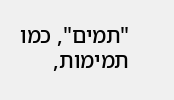"תמים", כמו תמימות,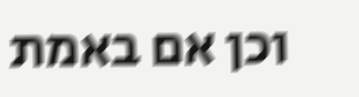וכן אם באמת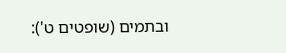ובתמים (שופטים ט'):